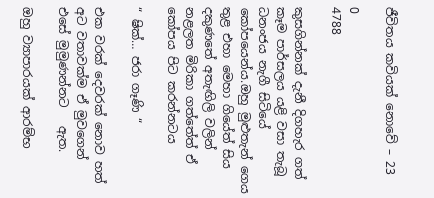ජීවිතය කවියක් නොවේ – 23

0
4788

කුසගින්නක් දැනී දිගහැර ගත් කෑම පාර්සලය යළි වසා තැබූ ධනංජය නැගී සිටියේ කෝපයෙන්ය.ඔහු මුළුතැන් ගෙය තුළ එහා මෙහා ගියේත් සිය දකුණතේ අතැඟිලි වලින් නළලත මිරිකා ගත්තේත් ඒ කෝපය පිට කරන්නටය

“ ෂික්… ජරා ගෑණි “

එක වරක් දෙවරක් නොව හත් අට වතාවක්ම ඒ මුවගෙන්  එසේ මුමුණන්නට   ඇත.

ඔහු ව්‍යාපාරයක් ආරම්භ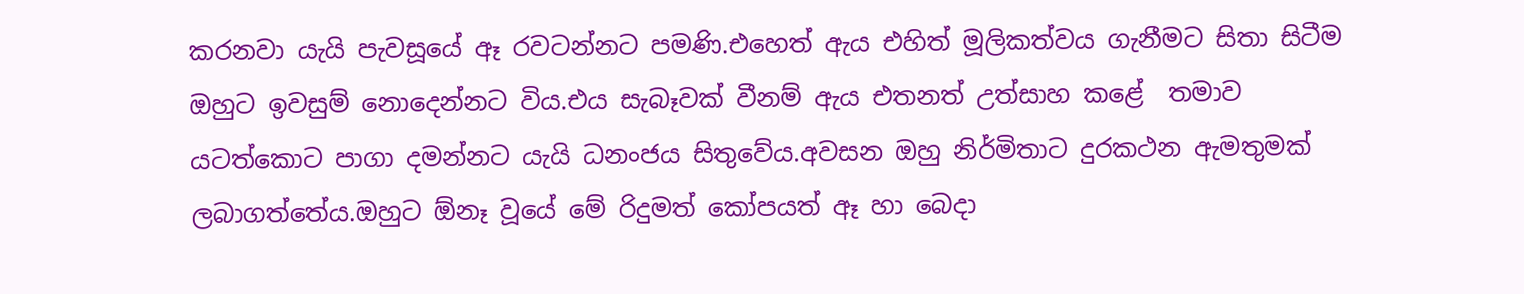කරනවා යැයි පැවසූයේ ඈ රවටන්නට පමණි.එහෙත් ඇය එහිත් මූලිකත්වය ගැනීමට සිතා සිටීම ඔහුට ඉවසුම් නොදෙන්නට විය.එය සැබෑවක් වීනම් ඇය එතනත් උත්සාහ කළේ  තමාව යටත්කොට පාගා දමන්නට යැයි ධනංජය සිතුවේය.අවසන ඔහු නිර්මිතාට දුරකථන ඇමතුමක් ලබාගත්තේය.ඔහුට ඕනෑ වූයේ මේ රිදුමත් කෝපයත් ඈ හා බෙදා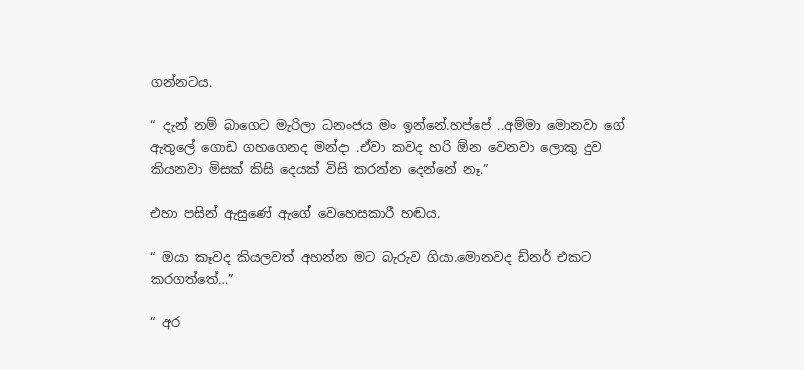ගන්නටය.

“ දැන් නම් බාගෙට මැරිලා ධනංජය මං ඉන්නේ.හප්පේ ..අම්මා මොනවා ගේ ඇතුලේ ගොඩ ගහගෙනද මන්දා .ඒවා කවද හරි ඕන වෙනවා ලොකු දුව කියනවා මිසක් කිසි දෙයක් විසි කරන්න දෙන්නේ නෑ.”

එහා පසින් ඇසුණේ ඇගේ වෙහෙසකාරී හඬය.

“ ඔයා කෑවද කියලවත් අහන්න මට බැරුව ගියා.මොනවද ඩ්නර් එකට  කරගත්තේ…”

“ අර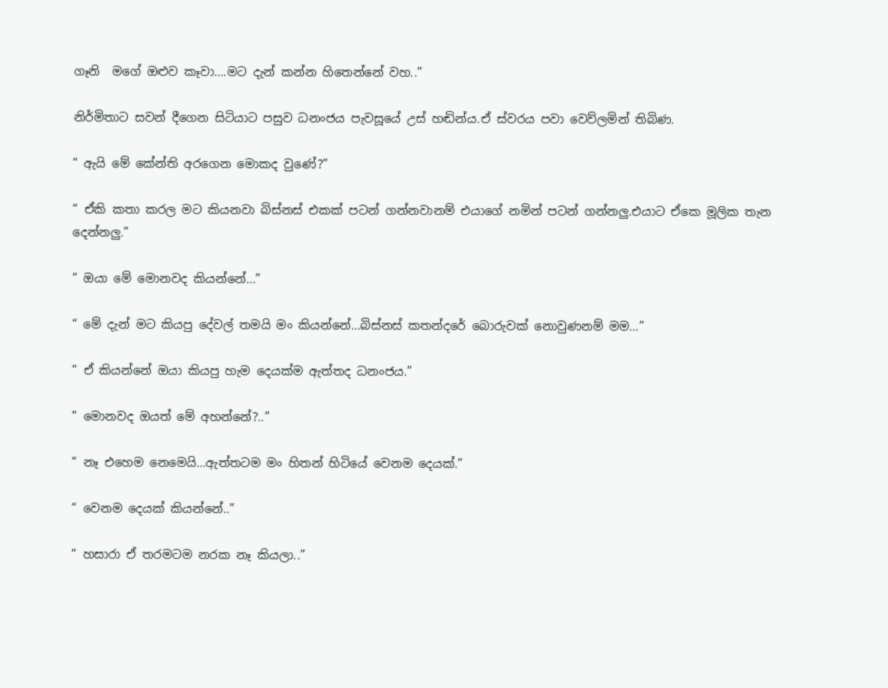ගෑනි  මගේ ඔළුව කෑවා….මට දැන් කන්න හිතෙන්නේ වහ..”

නිර්මිතාට සවන් දීගෙන සිටියාට පසුව ධනංජය පැවසූයේ උස් හඬින්ය.ඒ ස්වරය පවා වෙව්ලමින් තිබිණ.

“ ඇයි මේ කේන්ති අරගෙන මොකද වුණේ?”

“ ඒකි කතා කරල මට කියනවා බිස්නස් එකක් පටන් ගන්නවානම් එයාගේ නමින් පටන් ගන්නලු.එයාට ඒකෙ මූලික තැන දෙන්නලු.”

“ ඔයා මේ මොනවද කියන්නේ…”

“ මේ දැන් මට කියපු දේවල් තමයි මං කියන්නේ…බිස්නස් කතන්දරේ බොරුවක් නොවුණනම් මම…”

“ ඒ කියන්නේ ඔයා කියපු හැම දෙයක්ම ඇත්තද ධනංජය.”

“ මොනවද ඔයත් මේ අහන්නේ?..”

“ නෑ එහෙම නෙමෙයි…ඇත්තටම මං හිතන් හිටියේ වෙනම දෙයක්.”

“ වෙනම දෙයක් කියන්නේ..”

“ හසාරා ඒ තරමටම නරක නෑ කියලා..”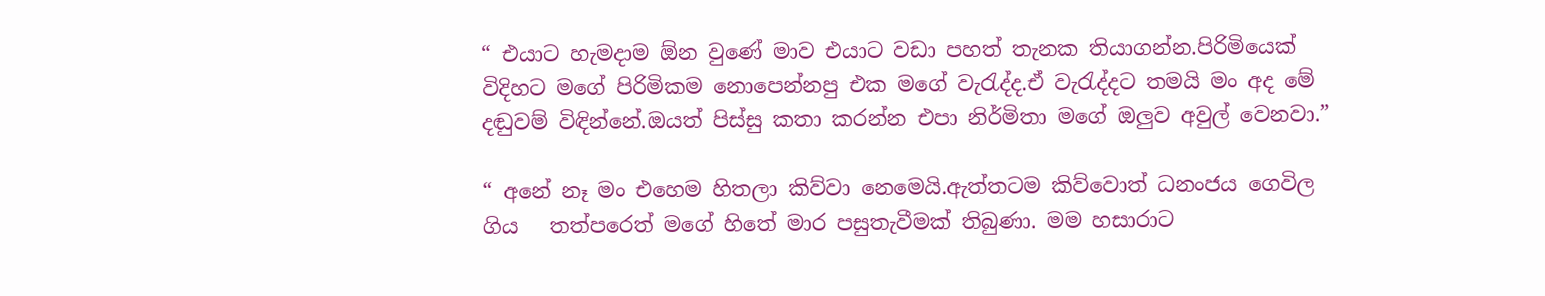“ එයාට හැමදාම ඕන වුණේ මාව එයාට වඩා පහත් තැනක තියාගන්න.පිරිමියෙක් විදිහට මගේ පිරිමිකම නොපෙන්නපු එක මගේ වැරැද්ද.ඒ වැරැද්දට තමයි මං අද මේ දඬුවම් විඳින්නේ.ඔයත් පිස්සු කතා කරන්න එපා නිර්මිතා මගේ ඔලුව අවුල් වෙනවා.”

“ අනේ නෑ මං එහෙම හිතලා කිව්වා නෙමෙයි.ඇත්තටම කිව්වොත් ධනංජය ගෙවිල ගිය   තත්පරෙත් මගේ හිතේ මාර පසුතැවීමක් තිබුණා. මම හසාරාට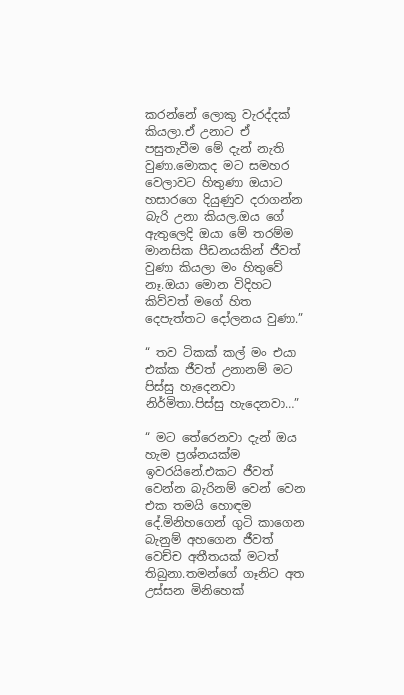කරන්නේ ලොකු වැරද්දක් කියලා.ඒ උනාට ඒ පසුතැවීම මේ දැන් නැති වුණා.මොකද මට සමහර වෙලාවට හිතුණා ඔයාට හසාරගෙ දියුණුව දරාගන්න බැරි උනා කියල.ඔය ගේ ඇතුලෙදි ඔයා මේ තරම්ම මානසික පීඩනයකින් ජීවත් වුණා කියලා මං හිතුවේ නෑ.ඔයා මොන විදිහට කිව්වත් මගේ හිත දෙපැත්තට දෝලනය වුණා.”

“ තව ටිකක් කල් මං එයා එක්ක ජීවත් උනානම් මට පිස්සු හැදෙනවා නිර්මිතා.පිස්සු හැදෙනවා…”

“ මට තේරෙනවා දැන් ඔය හැම ප්‍රශ්නයක්ම ඉවරයිනේ.එකට ජීවත් වෙන්න බැරිනම් වෙන් වෙන එක තමයි හොඳම දේ.මිනිහගෙන් ගුටි කාගෙන බැනුම් අහගෙන ජීවත් වෙච්ච අතීතයක් මටත් තිබුනා.තමන්ගේ ගෑනිට අත උස්සන මිනිහෙක්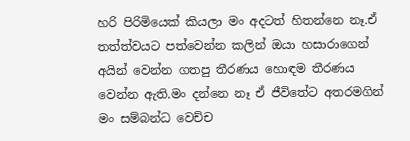හරි පිරිමියෙක් කියලා මං අදටත් හිතන්නෙ නෑ.ඒ තත්ත්වයට පත්වෙන්න කලින් ඔයා හසාරාගෙන් අයින් වෙන්න ගතපු තීරණය හොඳම තීරණය වෙන්න ඇති.මං දන්නෙ නෑ ඒ ජීවිතේට අතරමගින් මං සම්බන්ධ වෙච්ච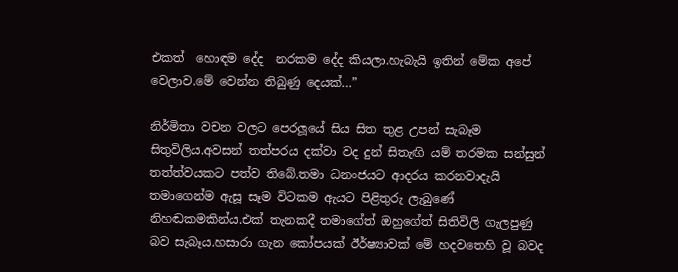එකත්  හොඳම දේද  නරකම දේද කියලා.හැබැයි ඉතින් මේක අපේ වෙලාව.මේ වෙන්න තිබුණු දෙයක්…”

නිර්මිතා වචන වලට පෙරලූයේ සිය සිත තුළ උපන් සැබෑම සිතුවිලිය.අවසන් තත්පරය දක්වා වද දුන් සිතැඟි යම් තරමක සන්සුන් තත්ත්වයකට පත්ව තිබේ.තමා ධනංජයට ආදරය කරනවාදැයි තමාගෙන්ම ඇසූ සෑම විටකම ඇයට පිළිතුරු ලැබුණේ නිහඬකමකින්ය.එක් තැනකදී තමාගේත් ඔහුගේත් සිතිවිලි ගැලපුණු බව සැබෑය.හසාරා ගැන කෝපයක් ඊර්ෂ්‍යාවක් මේ හදවතෙහි වූ බවද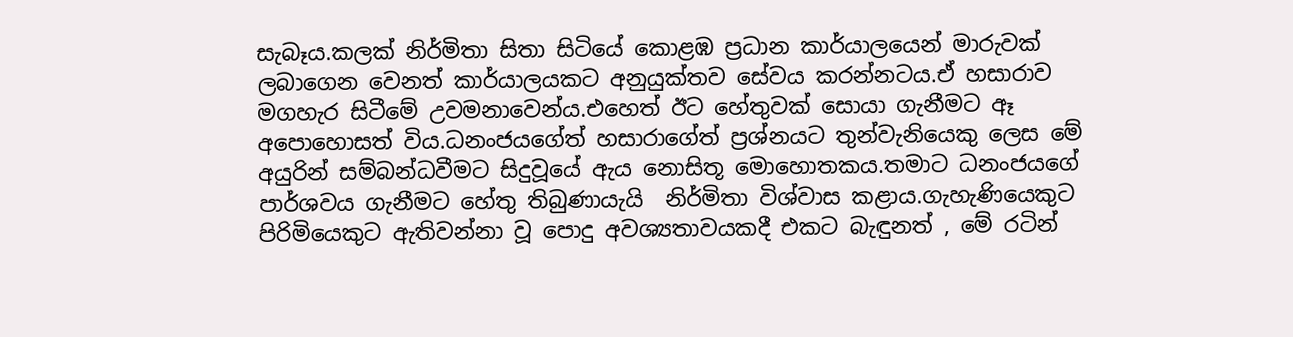සැබෑය.කලක් නිර්මිතා සිතා සිටියේ කොළඹ ප්‍රධාන කාර්යාලයෙන් මාරුවක් ලබාගෙන වෙනත් කාර්යාලයකට අනුයුක්තව සේවය කරන්නටය.ඒ හසාරාව මගහැර සිටීමේ උවමනාවෙන්ය.එහෙත් ඊට හේතුවක් සොයා ගැනීමට ඈ අපොහොසත් විය.ධනංජයගේත් හසාරාගේත් ප්‍රශ්නයට තුන්වැනියෙකු ලෙස මේ අයුරින් සම්බන්ධවීමට සිදුවූයේ ඇය නොසිතූ මොහොතකය.තමාට ධනංජයගේ පාර්ශවය ගැනීමට හේතු තිබුණායැයි  නිර්මිතා විශ්වාස කළාය.ගැහැණියෙකුට පිරිමියෙකුට ඇතිවන්නා වූ පොදු අවශ්‍යතාවයකදී එකට බැඳුනත් , මේ රටින්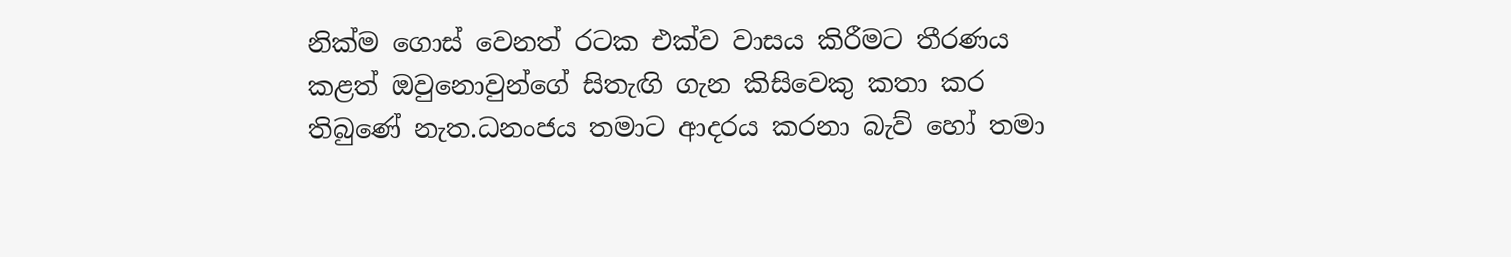නික්ම ගොස් වෙනත් රටක එක්ව වාසය කිරීමට තීරණය කළත් ඔවුනොවුන්ගේ සිතැඟි ගැන කිසිවෙකු කතා කර තිබුණේ නැත.ධනංජය තමාට ආදරය කරනා බැව් හෝ තමා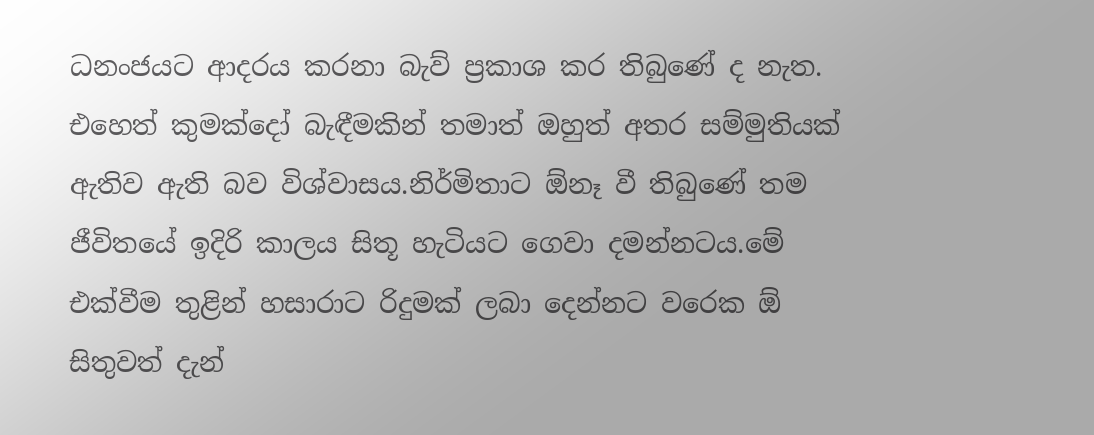ධනංජයට ආදරය කරනා බැව් ප්‍රකාශ කර තිබුණේ ද නැත. එහෙත් කුමක්දෝ බැඳීමකින් තමාත් ඔහුත් අතර සම්මුතියක් ඇතිව ඇති බව විශ්වාසය.නිර්මිතාට ඕනෑ වී තිබුණේ තම ජීවිතයේ ඉදිරි කාලය සිතූ හැටියට ගෙවා දමන්නටය.මේ එක්වීම තුළින් හසාරාට රිදුමක් ලබා දෙන්නට වරෙක ඕ සිතුවත් දැන්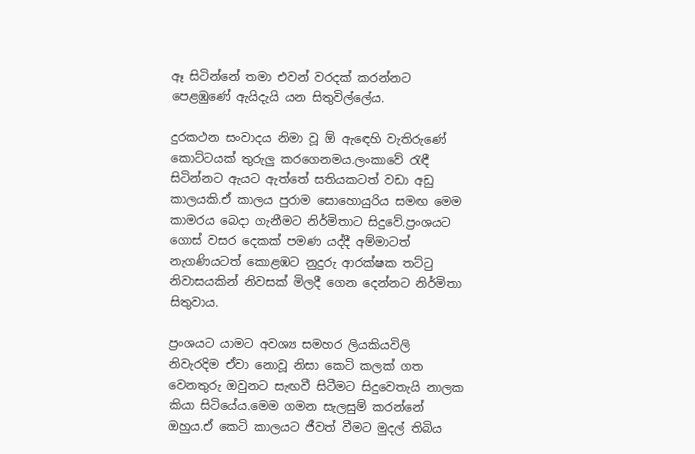ඈ සිටින්නේ තමා එවන් වරදක් කරන්නට පෙළඹුණේ ඇයිදැයි යන සිතුවිල්ලේය.

දුරකථන සංවාදය නිමා වූ ඕ ඇඳෙහි වැතිරුණේ කොට්ටයක් තුරුලු කරගෙනමය.ලංකාවේ රැඳී සිටින්නට ඇයට ඇත්තේ සතියකටත් වඩා අඩු කාලයකි.ඒ කාලය පුරාම සොහොයුරිය සමඟ මෙම කාමරය බෙදා ගැනීමට නිර්මිතාට සිදුවේ.ප්‍රංශයට ගොස් වසර දෙකක් පමණ යද්දී අම්මාටත් නැගණියටත් කොළඹට නුදුරු ආරක්ෂක තට්ටු නිවාසයකින් නිවසක් මිලදී ගෙන දෙන්නට නිර්මිතා සිතුවාය.

ප්‍රංශයට යාමට අවශ්‍ය සමහර ලියකියවිලි නිවැරදිම ඒවා නොවූ නිසා කෙටි කලක් ගත වෙනතුරු ඔවුනට සැඟවී සිටීමට සිදුවෙතැයි නාලක කියා සිටියේය.මෙම ගමන සැලසුම් කරන්නේ ඔහුය.ඒ කෙටි කාලයට ජීවත් වීමට මුදල් තිබිය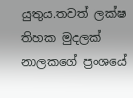යුතුය.තවත් ලක්ෂ තිහක මුදලක් නාලකගේ ප්‍රංශයේ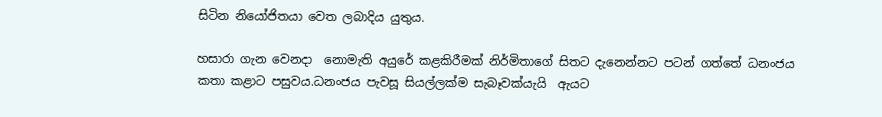සිටින නියෝජිතයා වෙත ලබාදිය යුතුය.

හසාරා ගැන වෙනදා  නොමැති අයුරේ කළකිරීමක් නිර්මිතාගේ සිතට දැනෙන්නට පටන් ගත්තේ ධනංජය කතා කළාට පසුවය.ධනංජය පැවසූ සියල්ලක්ම සැබෑවක්යැයි  ඇයට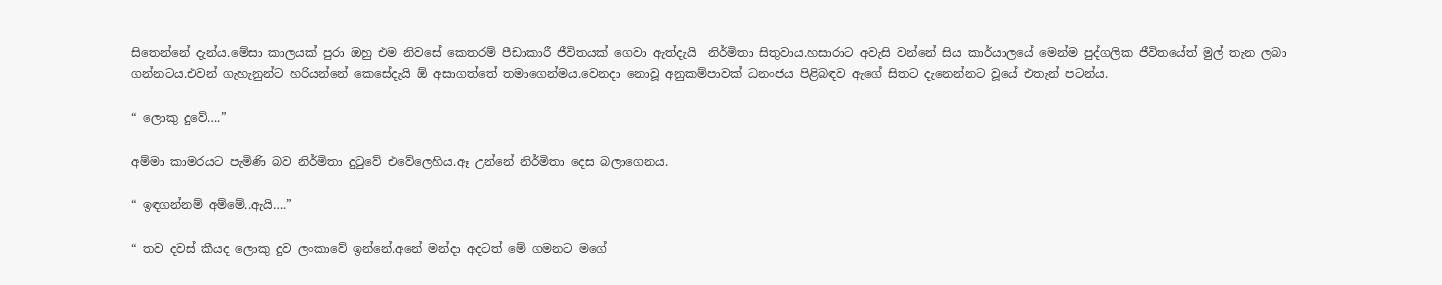සිතෙන්නේ දැන්ය.මේසා කාලයක් පුරා ඔහු එම නිවසේ කෙතරම් පීඩාකාරී ජීවිතයක් ගෙවා ඇත්දැයි  නිර්මිතා සිතුවාය.හසාරාට අවැසි වන්නේ සිය කාර්යාලයේ මෙන්ම පුද්ගලික ජීවිතයේත් මුල් තැන ලබා ගන්නටය.එවන් ගැහැනුන්ට හරියන්නේ කෙසේදැයි ඕ අසාගත්තේ තමාගෙන්මය.වෙනදා නොවූ අනුකම්පාවක් ධනංජය පිළිබඳව ඇගේ සිතට දැනෙන්නට වූයේ එතැන් පටන්ය.

“ ලොකු දුවේ….”

අම්මා කාමරයට පැමිණි බව නිර්මිතා දුටුවේ එවේලෙහිය.ඈ උන්නේ නිර්මිතා දෙස බලාගෙනය.

“ ඉඳගන්නම් අම්මේ..ඇයි….”

“ තව දවස් කීයද ලොකු දුව ලංකාවේ ඉන්නේ.අනේ මන්දා අදටත් මේ ගමනට මගේ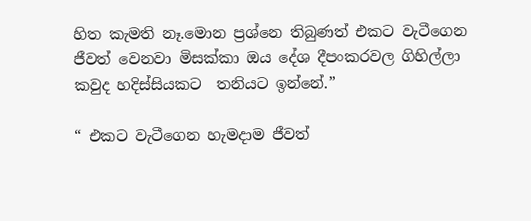හිත කැමති නෑ.මොන ප්‍රශ්නෙ තිබුණත් එකට වැටීගෙන ජීවත් වෙනවා මිසක්කා ඔය දේශ දීපංකරවල ගිහිල්ලා කවුද හදිස්සියකට  තනියට ඉන්නේ.”

“ එකට වැටීගෙන හැමදාම ජීවත්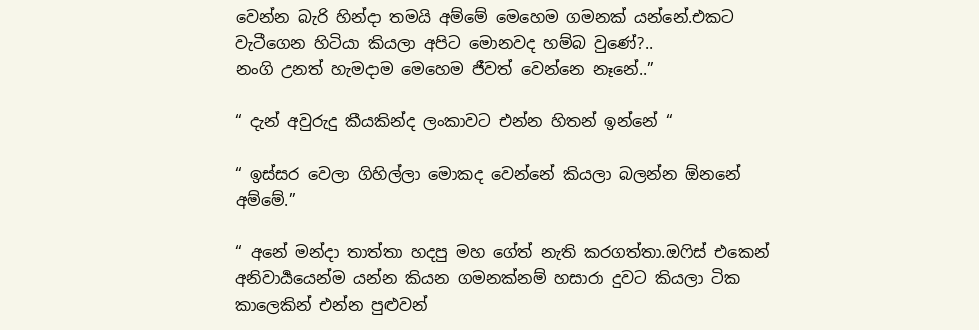වෙන්න බැරි හින්දා තමයි අම්මේ මෙහෙම ගමනක් යන්නේ.එකට වැටීගෙන හිටියා කියලා අපිට මොනවද හම්බ වුණේ?..
නංගි උනත් හැමදාම මෙහෙම ජීවත් වෙන්නෙ නෑනේ..”

“ දැන් අවුරුදු කීයකින්ද ලංකාවට එන්න හිතන් ඉන්නේ “

“ ඉස්සර වෙලා ගිහිල්ලා මොකද වෙන්නේ කියලා බලන්න ඕනනේ අම්මේ.”

“ අනේ මන්දා තාත්තා හදපු මහ ගේත් නැති කරගත්තා.ඔෆිස් එකෙන් අනිවාර්‍යයෙන්ම යන්න කියන ගමනක්නම් හසාරා දුවට කියලා ටික කාලෙකින් එන්න පුළුවන්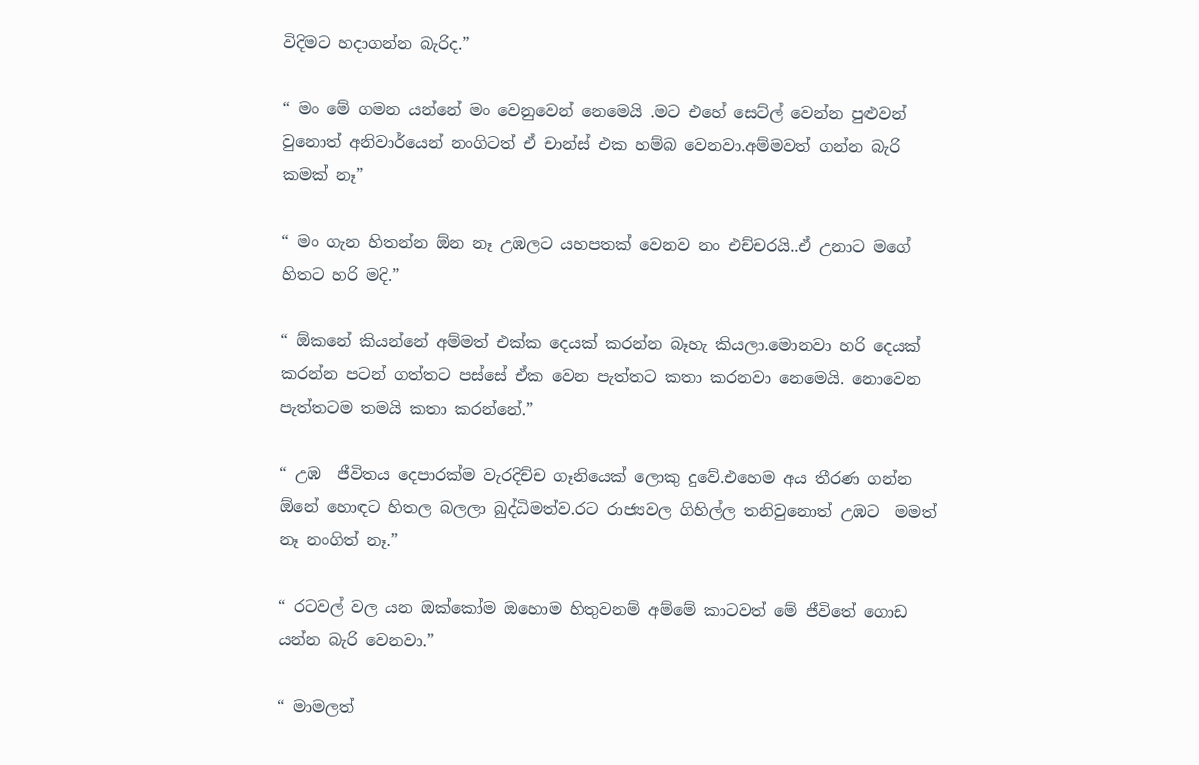විදිමට හදාගන්න බැරිද.”

“ මං මේ ගමන යන්නේ මං වෙනුවෙන් නෙමෙයි .මට එහේ සෙට්ල් වෙන්න පුළුවන් වුනොත් අනිවාර්යෙන් නංගිටත් ඒ චාන්ස් එක හම්බ වෙනවා.අම්මවත් ගන්න බැරි කමක් නෑ”

“ මං ගැන හිතන්න ඕන නෑ උඹලට යහපතක් වෙනව නං එච්චරයි..ඒ උනාට මගේ හිතට හරි මදි.”

“ ඕකනේ කියන්නේ අම්මත් එක්ක දෙයක් කරන්න බෑහැ කියලා.මොනවා හරි දෙයක් කරන්න පටන් ගත්තට පස්සේ ඒක වෙන පැත්තට කතා කරනවා නෙමෙයි. නොවෙන පැත්තටම තමයි කතා කරන්නේ.”

“ උඹ  ජීවිතය දෙපාරක්ම වැරදිච්ච ගෑනියෙක් ලොකු දුවේ.එහෙම අය තීරණ ගන්න ඕනේ හොඳට හිතල බලලා බුද්ධිමත්ව.රට රාජ්‍යවල ගිහිල්ල තනිවුනොත් උඹට  මමත් නෑ නංගිත් නෑ.”

“ රටවල් වල යන ඔක්කෝම ඔහොම හිතුවනම් අම්මේ කාටවත් මේ ජීවිතේ ගොඩ යන්න බැරි වෙනවා.”

“ මාමලත්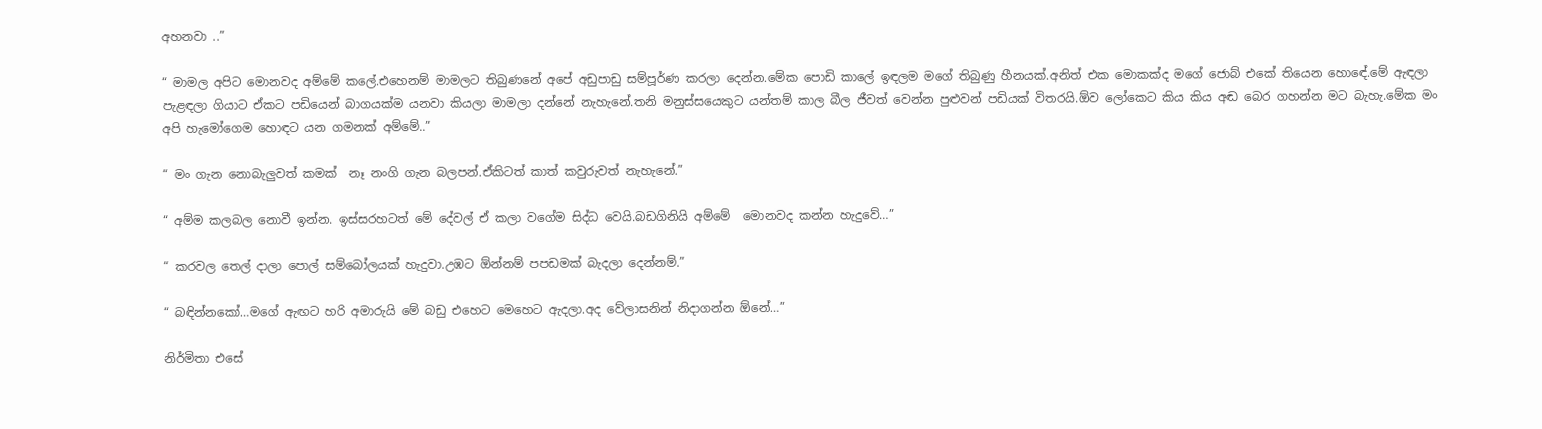අහනවා ..”

“ මාමල අපිට මොනවද අම්මේ කලේ.එහෙනම් මාමලට තිබුණනේ අපේ අඩුපාඩු සම්පූර්ණ කරලා දෙන්න.මේක පොඩි කාලේ ඉඳලම මගේ තිබුණු හීනයක්.අනිත් එක මොකක්ද මගේ ජොබ් එකේ තියෙන හොඳේ.මේ ඇඳලා පැළඳලා ගියාට ඒකට පඩියෙන් බාගයක්ම යනවා කියලා මාමලා දන්නේ නැහැනේ.තනි මනුස්සයෙකුට යන්තම් කාල බීල ජීවත් වෙන්න පුළුවන් පඩියක් විතරයි.ඕව ලෝකෙට කිය කිය අඬ බෙර ගහන්න මට බැහැ.මේක මං අපි හැමෝගෙම හොඳට යන ගමනක් අම්මේ..”

“ මං ගැන නොබැලුවත් කමක්  නෑ නංගි ගැන බලපන්.ඒකිටත් කාත් කවුරුවත් නැහැනේ.”

“ අම්ම කලබල නොවී ඉන්න. ඉස්සරහටත් මේ දේවල් ඒ කලා වගේම සිද්ධ වෙයි.බඩගිනියි අම්මේ  මොනවද කන්න හැදුවේ…”

“ කරවල තෙල් දාලා පොල් සම්බෝලයක් හැදුවා.උඹට ඕන්නම් පපඩමක් බැදලා දෙන්නම්.”

“ බඳින්නකෝ…මගේ ඇඟට හරි අමාරුයි මේ බඩු එහෙට මෙහෙට ඇදලා.අද වේලාසනින් නිදාගන්න ඕනේ…”

නිර්මිතා එසේ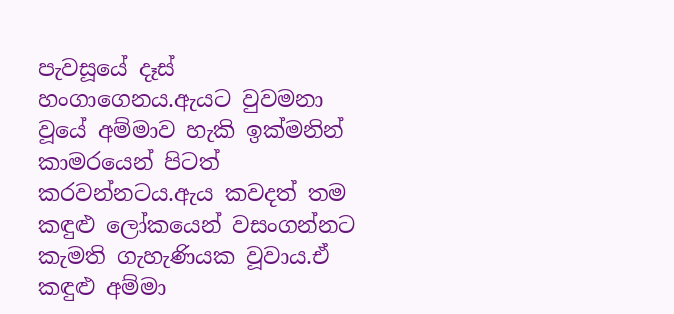පැවසූයේ දෑස් හංගාගෙනය.ඇයට වුවමනා වූයේ අම්මාව හැකි ඉක්මනින් කාමරයෙන් පිටත් කරවන්නටය.ඇය කවදත් තම කඳුළු ලෝකයෙන් වසංගන්නට කැමති ගැහැණියක වූවාය.ඒ කඳුළු අම්මා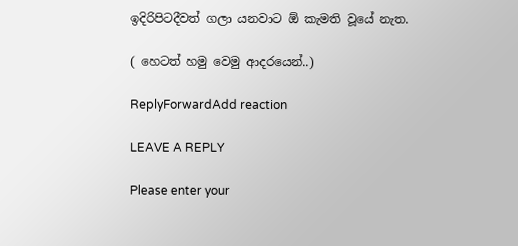ඉදිරිපිටදීවත් ගලා යනවාට ඕ කැමති වූයේ නැත.

( හෙටත් හමු වෙමු ආදරයෙන්..)

ReplyForwardAdd reaction

LEAVE A REPLY

Please enter your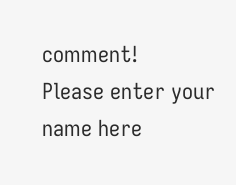comment!
Please enter your name here